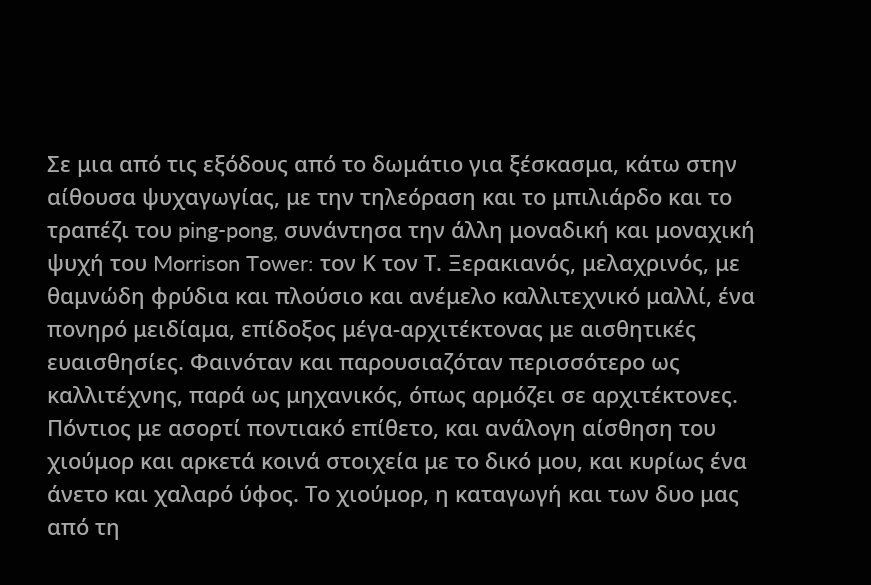Σε μια από τις εξόδους από το δωμάτιο για ξέσκασμα, κάτω στην αίθουσα ψυχαγωγίας, με την τηλεόραση και το μπιλιάρδο και το τραπέζι του ping-pong, συνάντησα την άλλη μοναδική και μοναχική ψυχή του Morrison Tower: τον Κ τον Τ. Ξερακιανός, μελαχρινός, με θαμνώδη φρύδια και πλούσιο και ανέμελο καλλιτεχνικό μαλλί, ένα πονηρό μειδίαμα, επίδοξος μέγα-αρχιτέκτονας με αισθητικές ευαισθησίες. Φαινόταν και παρουσιαζόταν περισσότερο ως καλλιτέχνης, παρά ως μηχανικός, όπως αρμόζει σε αρχιτέκτονες. Πόντιος με ασορτί ποντιακό επίθετο, και ανάλογη αίσθηση του χιούμορ και αρκετά κοινά στοιχεία με το δικό μου, και κυρίως ένα άνετο και χαλαρό ύφος. Το χιούμορ, η καταγωγή και των δυο μας από τη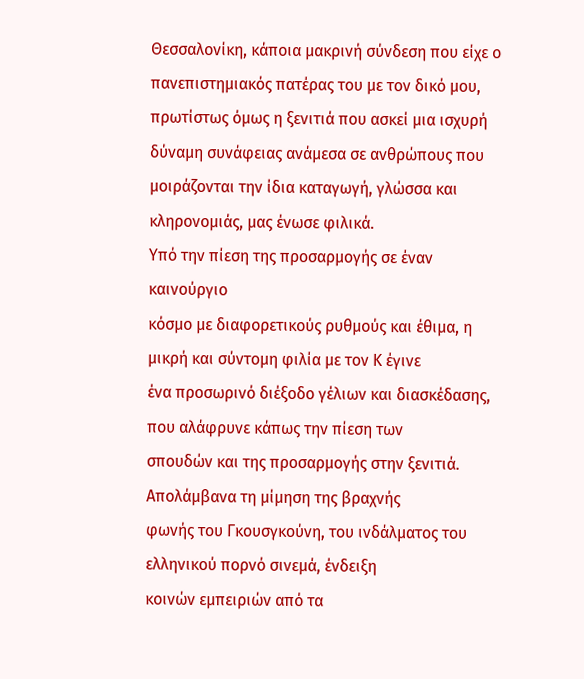Θεσσαλονίκη, κάποια μακρινή σύνδεση που είχε ο πανεπιστημιακός πατέρας του με τον δικό μου, πρωτίστως όμως η ξενιτιά που ασκεί μια ισχυρή δύναμη συνάφειας ανάμεσα σε ανθρώπους που μοιράζονται την ίδια καταγωγή, γλώσσα και κληρονομιάς, μας ένωσε φιλικά.
Υπό την πίεση της προσαρμογής σε έναν καινούργιο
κόσμο με διαφορετικούς ρυθμούς και έθιμα, η μικρή και σύντομη φιλία με τον Κ έγινε
ένα προσωρινό διέξοδο γέλιων και διασκέδασης, που αλάφρυνε κάπως την πίεση των
σπουδών και της προσαρμογής στην ξενιτιά. Απολάμβανα τη μίμηση της βραχνής
φωνής του Γκουσγκούνη, του ινδάλματος του ελληνικού πορνό σινεμά, ένδειξη
κοινών εμπειριών από τα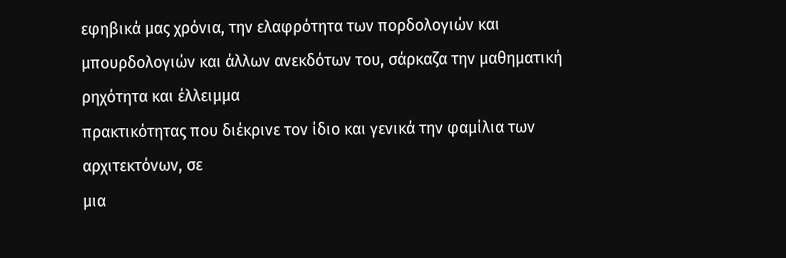εφηβικά μας χρόνια, την ελαφρότητα των πορδολογιών και
μπουρδολογιών και άλλων ανεκδότων του, σάρκαζα την μαθηματική ρηχότητα και έλλειμμα
πρακτικότητας που διέκρινε τον ίδιο και γενικά την φαμίλια των αρχιτεκτόνων, σε
μια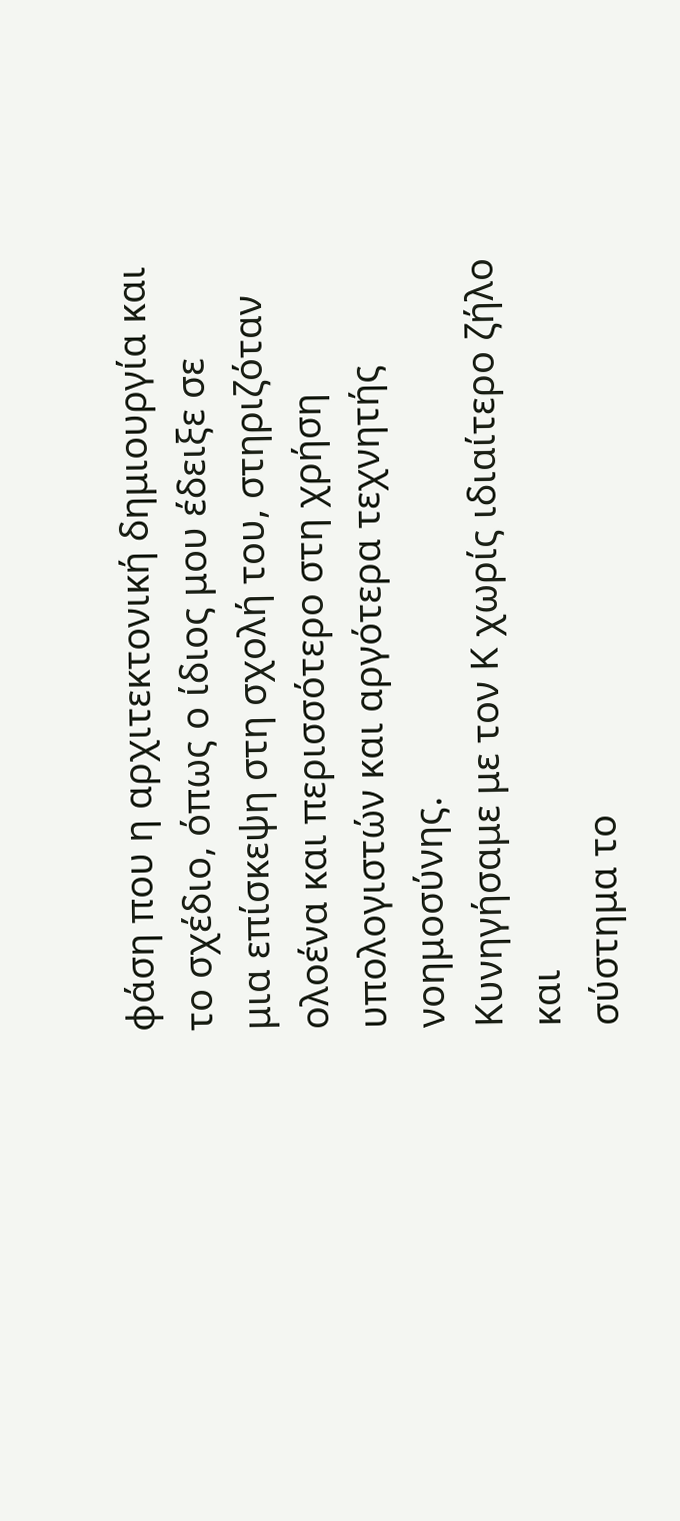φάση που η αρχιτεκτονική δημιουργία και το σχέδιο, όπως ο ίδιος μου έδειξε σε
μια επίσκεψη στη σχολή του, στηριζόταν ολοένα και περισσότερο στη χρήση
υπολογιστών και αργότερα τεχνητής νοημοσύνης.
Κυνηγήσαμε με τον Κ χωρίς ιδιαίτερο ζήλο και
σύστημα το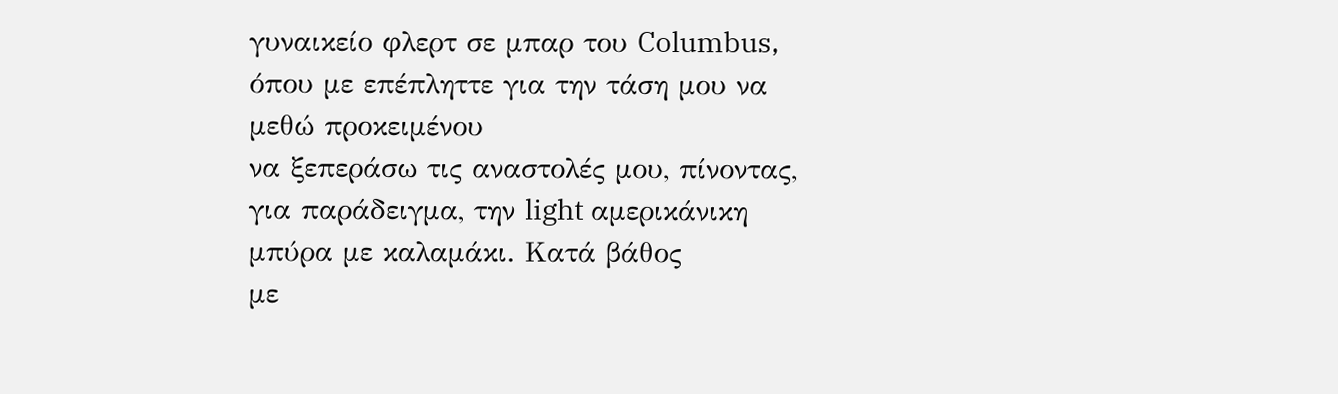γυναικείο φλερτ σε μπαρ του Columbus, όπου με επέπληττε για την τάση μου να μεθώ προκειμένου
να ξεπεράσω τις αναστολές μου, πίνοντας, για παράδειγμα, την light αμερικάνικη μπύρα με καλαμάκι. Κατά βάθος
με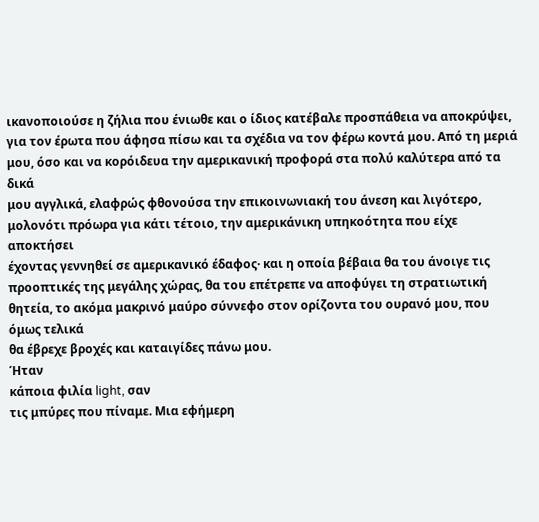ικανοποιούσε η ζήλια που ένιωθε και ο ίδιος κατέβαλε προσπάθεια να αποκρύψει,
για τον έρωτα που άφησα πίσω και τα σχέδια να τον φέρω κοντά μου. Από τη μεριά
μου, όσο και να κορόιδευα την αμερικανική προφορά στα πολύ καλύτερα από τα δικά
μου αγγλικά, ελαφρώς φθονούσα την επικοινωνιακή του άνεση και λιγότερο,
μολονότι πρόωρα για κάτι τέτοιο, την αμερικάνικη υπηκοότητα που είχε αποκτήσει
έχοντας γεννηθεί σε αμερικανικό έδαφος· και η οποία βέβαια θα του άνοιγε τις
προοπτικές της μεγάλης χώρας, θα του επέτρεπε να αποφύγει τη στρατιωτική
θητεία, το ακόμα μακρινό μαύρο σύννεφο στον ορίζοντα του ουρανό μου, που όμως τελικά
θα έβρεχε βροχές και καταιγίδες πάνω μου.
Ήταν
κάποια φιλία light, σαν
τις μπύρες που πίναμε. Μια εφήμερη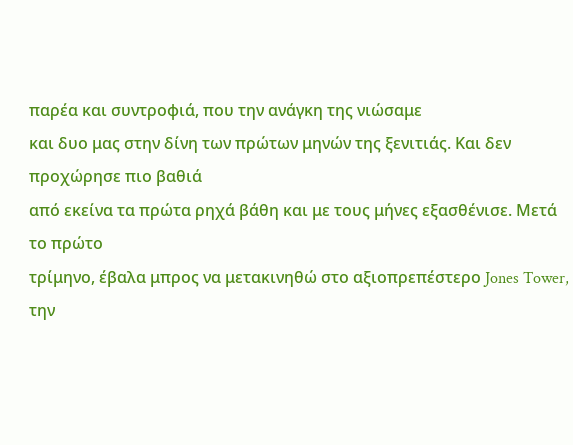παρέα και συντροφιά, που την ανάγκη της νιώσαμε
και δυο μας στην δίνη των πρώτων μηνών της ξενιτιάς. Και δεν προχώρησε πιο βαθιά
από εκείνα τα πρώτα ρηχά βάθη και με τους μήνες εξασθένισε. Μετά το πρώτο
τρίμηνο, έβαλα μπρος να μετακινηθώ στο αξιοπρεπέστερο Jones Tower, την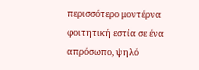περισσότερο μοντέρνα φοιτητική εστία σε ένα απρόσωπο, ψηλό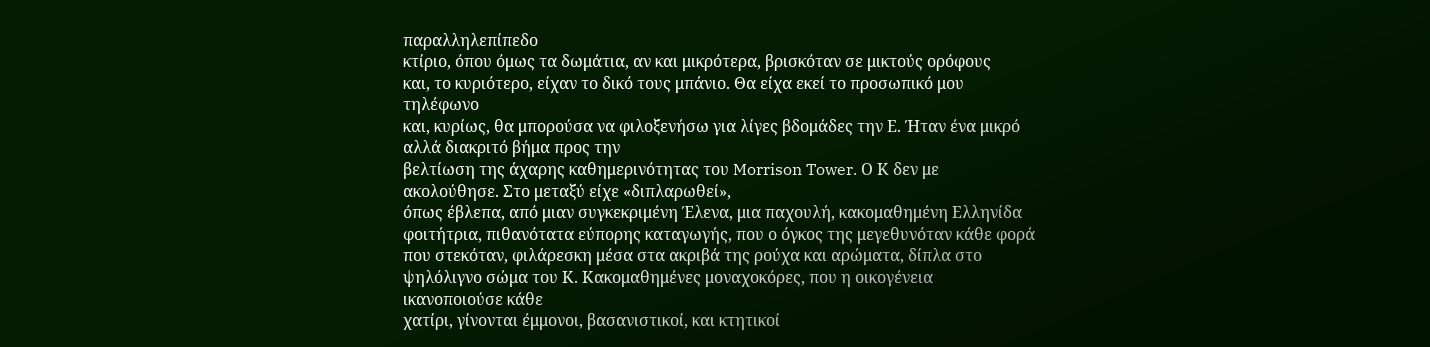παραλληλεπίπεδο
κτίριο, όπου όμως τα δωμάτια, αν και μικρότερα, βρισκόταν σε μικτούς ορόφους
και, το κυριότερο, είχαν το δικό τους μπάνιο. Θα είχα εκεί το προσωπικό μου τηλέφωνο
και, κυρίως, θα μπορούσα να φιλοξενήσω για λίγες βδομάδες την Ε. Ήταν ένα μικρό αλλά διακριτό βήμα προς την
βελτίωση της άχαρης καθημερινότητας του Morrison Tower. Ο Κ δεν με ακολούθησε. Στο μεταξύ είχε «διπλαρωθεί»,
όπως έβλεπα, από μιαν συγκεκριμένη Έλενα, μια παχουλή, κακομαθημένη Ελληνίδα
φοιτήτρια, πιθανότατα εύπορης καταγωγής, που ο όγκος της μεγεθυνόταν κάθε φορά
που στεκόταν, φιλάρεσκη μέσα στα ακριβά της ρούχα και αρώματα, δίπλα στο
ψηλόλιγνο σώμα του Κ. Κακομαθημένες μοναχοκόρες, που η οικογένεια ικανοποιούσε κάθε
χατίρι, γίνονται έμμονοι, βασανιστικοί, και κτητικοί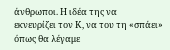άνθρωποι. Η ιδέα της να
εκνευρίζει τον Κ, να του τη «σπάει» όπως θα λέγαμε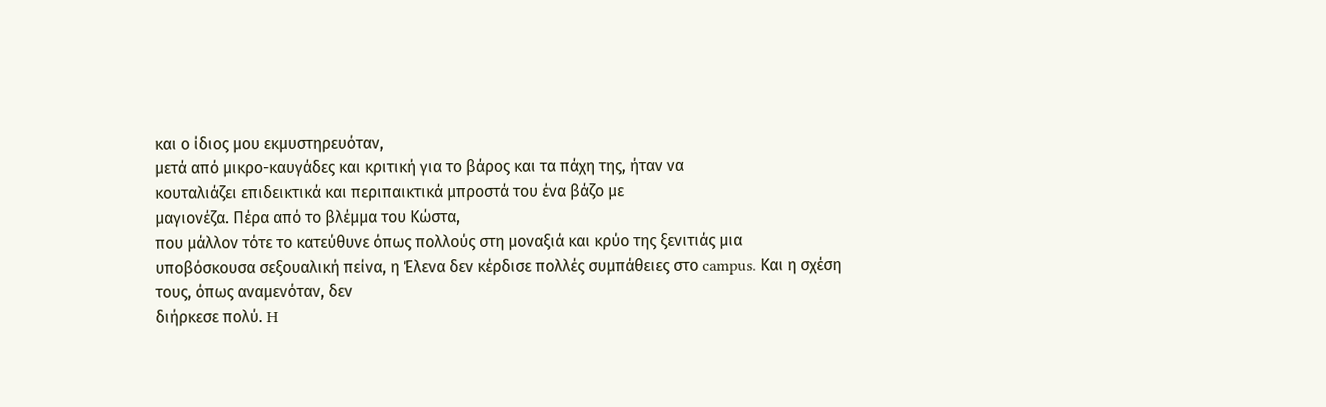και ο ίδιος μου εκμυστηρευόταν,
μετά από μικρο-καυγάδες και κριτική για το βάρος και τα πάχη της, ήταν να
κουταλιάζει επιδεικτικά και περιπαικτικά μπροστά του ένα βάζο με
μαγιονέζα. Πέρα από το βλέμμα του Κώστα,
που μάλλον τότε το κατεύθυνε όπως πολλούς στη μοναξιά και κρύο της ξενιτιάς μια
υποβόσκουσα σεξουαλική πείνα, η Έλενα δεν κέρδισε πολλές συμπάθειες στο campus. Και η σχέση τους, όπως αναμενόταν, δεν
διήρκεσε πολύ. H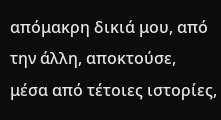απόμακρη δικιά μου, από
την άλλη, αποκτούσε, μέσα από τέτοιες ιστορίες,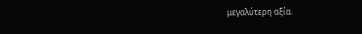μεγαλύτερη αξία.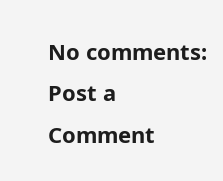No comments:
Post a Comment